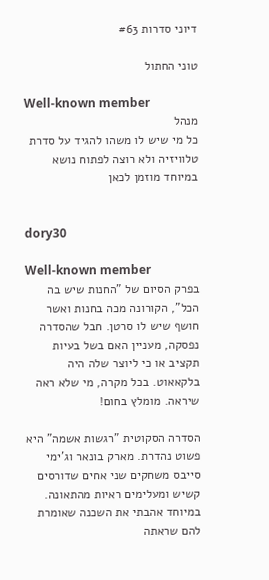דיוני סדרות #63

טוני החתול

Well-known member
מנהל
כל מי שיש לו משהו להגיד על סדרת טלוויזיה ולא רוצה לפתוח נושא במיוחד מוזמן לכאן


dory30

Well-known member
בפרק הסיום של "החנות שיש בה הכל", הקורונה מכה בחנות ואשר חושף שיש לו סרטן. חבל שהסדרה נפסקה, מעניין האם בשל בעיות תקציב או כי ליוצר שלה היה בלקאאוט. בכל מקרה, מי שלא ראה שיראה. מומלץ בחום!

הסדרה הסקוטית "רגשות אשמה" היא פשוט נהדרת. מארק בונאר וג'ימי סייבס משחקים שני אחים שדורסים קשיש ומעלימים ראיות מהתאונה. במיוחד אהבתי את השכנה שאומרת להם שראתה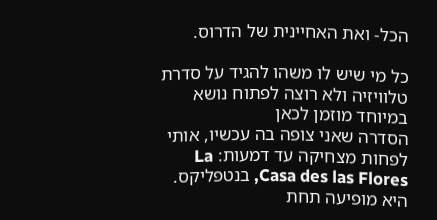הכל- ואת האחיינית של הדרוס.

כל מי שיש לו משהו להגיד על סדרת טלוויזיה ולא רוצה לפתוח נושא במיוחד מוזמן לכאן
הסדרה שאני צופה בה עכשיו, אותי לפחות מצחיקה עד דמעות: La Casa des las Flores, בנטפליקס. היא מופיעה תחת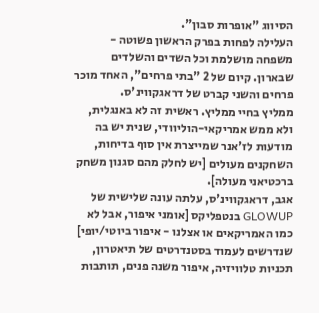הסיווג "אופרות סבון".
העלילה לפחות בפרק הראשון פשוטה - משפחה מושלמת וכל השדים והשלדים שבארון. קיום של 2 "בתי פרחים", האחד מוכר פרחים והשני קברט של דראגקווינ'ס.
ממליץ בחיי ממליץ. ראשית זה לא באנגלית, ולא ממש אמריקאי-הוליוודי, שנית יש בה מודעות לז'אנר שמייצרת אין סוף בדיחות, השחקנים מעולים [יש לחלק מהם סגנון משחק ברכטיאני מעולה].
אגב, דראגקווינ'ס, עלתה עונה שלישית של GLOWUP בנטפליקס [אומני איפור, אבל לא כמו האמריקאים או אצלנו - איפור ביוטי/יופי] שנדרשים לעמוד בסטנדרטים של תיאטרון, תכניות טלוויזיה, איפור משנה פנים, תותבות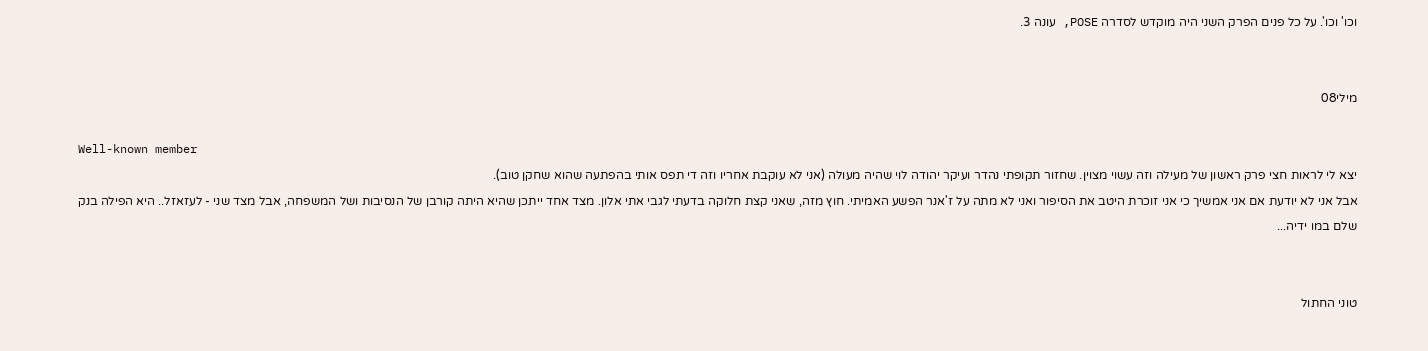וכו' וכו'. על כל פנים הפרק השני היה מוקדש לסדרה POSE, עונה 3.


מילי08

Well-known member
יצא לי לראות חצי פרק ראשון של מעילה וזה עשוי מצוין. שחזור תקופתי נהדר ועיקר יהודה לוי שהיה מעולה (אני לא עוקבת אחריו וזה די תפס אותי בהפתעה שהוא שחקן טוב).
אבל אני לא יודעת אם אני אמשיך כי אני זוכרת היטב את הסיפור ואני לא מתה על ז'אנר הפשע האמיתי. חוץ מזה, שאני קצת חלוקה בדעתי לגבי אתי אלון. מצד אחד ייתכן שהיא היתה קורבן של הנסיבות ושל המשפחה, אבל מצד שני - לעזאזל.. היא הפילה בנק שלם במו ידיה...


טוני החתול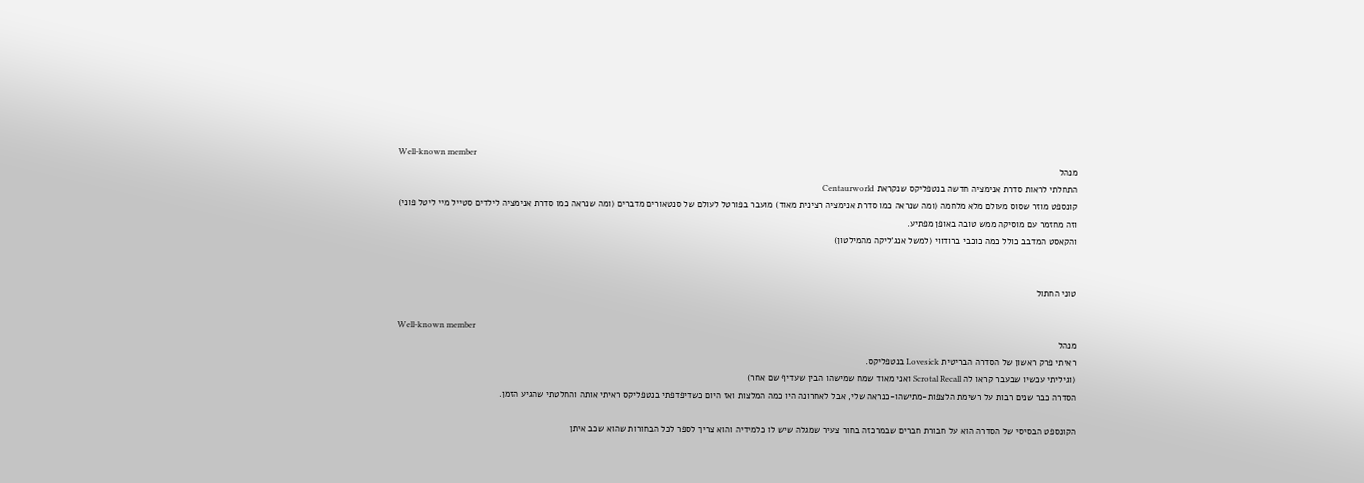Well-known member
מנהל
התחלתי לראות סדרת אנימציה חדשה בנטפליקס שנקראת Centaurworld
קונספט מוזר שסוס מעולם מלא מלחמה (ומה שנראה כמו סדרת אנימציה רצינית מאוד) מועבר בפורטל לעולם של סנטאורים מדברים (ומה שנראה כמו סדרת אנימציה לילדים סטייל מיי ליטל פוני)
וזה מחזמר עם מוסיקה ממש טובה באופן מפתיע.
והקאסט המדבב כולל כמה כוכבי ברודווי (למשל אנג'ליקה מהמילטון)


טוני החתול

Well-known member
מנהל
ראיתי פרק ראשון של הסדרה הבריטית Lovesick בנטפליקס.
(וגיליתי עכשיו שבעבר קראו לה Scrotal Recall ואני מאוד שמח שמישהו הבין שעדיף שם אחר)
הסדרה כבר שנים רבות על רשימת הלצפות-מתישהו-כנראה שלי, אבל לאחרונה היו כמה המלצות ואז היום כשדיפדפתי בנטפליקס ראיתי אותה והחלטתי שהגיע הזמן.

הקונספט הבסיסי של הסדרה הוא על חבורת חברים שבמרכזה בחור צעיר שמגלה שיש לו כלמידיה והוא צריך לספר לכל הבחורות שהוא שכב איתן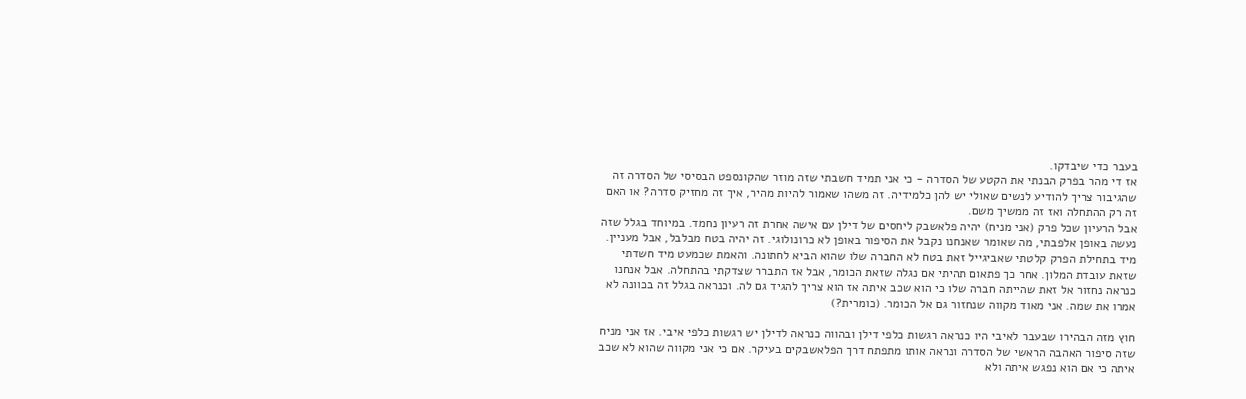בעבר כדי שיבדקו.
אז די מהר בפרק הבנתי את הקטע של הסדרה - כי אני תמיד חשבתי שזה מוזר שהקונספט הבסיסי של הסדרה זה שהגיבור צריך להודיע לנשים שאולי יש להן כלמידיה. זה משהו שאמור להיות מהיר, איך זה מחזיק סדרה? או האם זה רק ההתחלה ואז זה ממשיך משם.
אבל הרעיון שכל פרק (אני מניח) יהיה פלאשבק ליחסים של דילן עם אישה אחרת זה רעיון נחמד. במיוחד בגלל שזה נעשה באופן אלפבתי, מה שאומר שאנחנו נקבל את הסיפור באופן לא כרונולוגי. זה יהיה בטח מבלבל, אבל מעניין.
מיד בתחילת הפרק קלטתי שאביגייל זאת בטח לא החברה שלו שהוא הביא לחתונה. והאמת שכמעט מיד חשדתי שזאת עובדת המלון. אחר כך פתאום תהיתי אם נגלה שזאת הכומר, אבל אז התברר שצדקתי בהתחלה. אבל אנחנו כנראה נחזור אל זאת שהייתה חברה שלו כי הוא שכב איתה אז הוא צריך להגיד גם לה. וכנראה בגלל זה בכוונה לא אמרו את שמה. אני מאוד מקווה שנחזור גם אל הכומר. (כומרית?)

חוץ מזה הבהירו שבעבר לאיבי היו כנראה רגשות כלפי דילן ובהווה כנראה לדילן יש רגשות כלפי איבי. אז אני מניח שזה סיפור האהבה הראשי של הסדרה ונראה אותו מתפתח דרך הפלאשבקים בעיקר. אם כי אני מקווה שהוא לא שכב איתה כי אם הוא נפגש איתה ולא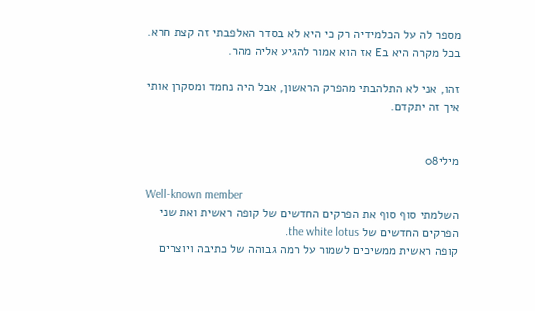מספר לה על הכלמידיה רק כי היא לא בסדר האלפבתי זה קצת חרא. בכל מקרה היא בE אז הוא אמור להגיע אליה מהר.

זהו, אני לא התלהבתי מהפרק הראשון, אבל היה נחמד ומסקרן אותי איך זה יתקדם.


מילי08

Well-known member
השלמתי סוף סוף את הפרקים החדשים של קופה ראשית ואת שני הפרקים החדשים של the white lotus.
קופה ראשית ממשיכים לשמור על רמה גבוהה של כתיבה ויוצרים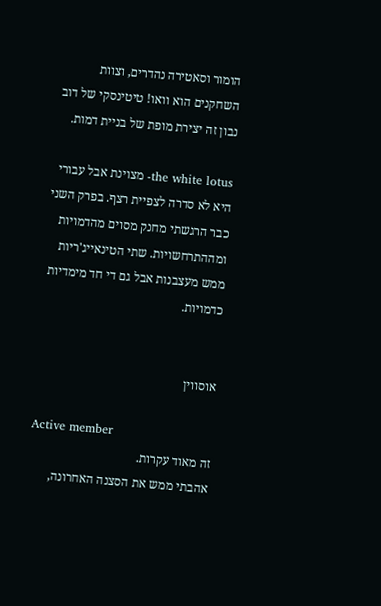הומור וסאטירה נהדרים, וצוות השחקנים הוא וואו! טיטינסקי של דוב נבון זה יצירת מופת של בניית דמות.

the white lotus- מצוינת אבל עבורי היא לא סדרה לצפיית רצף. בפרק השני כבר הרגשתי מחנק מסוים מהדמויות ומההתרחשויות. שתי הטינאייג'ריות ממש מעצבנות אבל גם די חד מימדיות כדמויות.


אוסווין

Active member
זה מאוד עקרות.
אהבתי ממש את הסצנה האחרונה,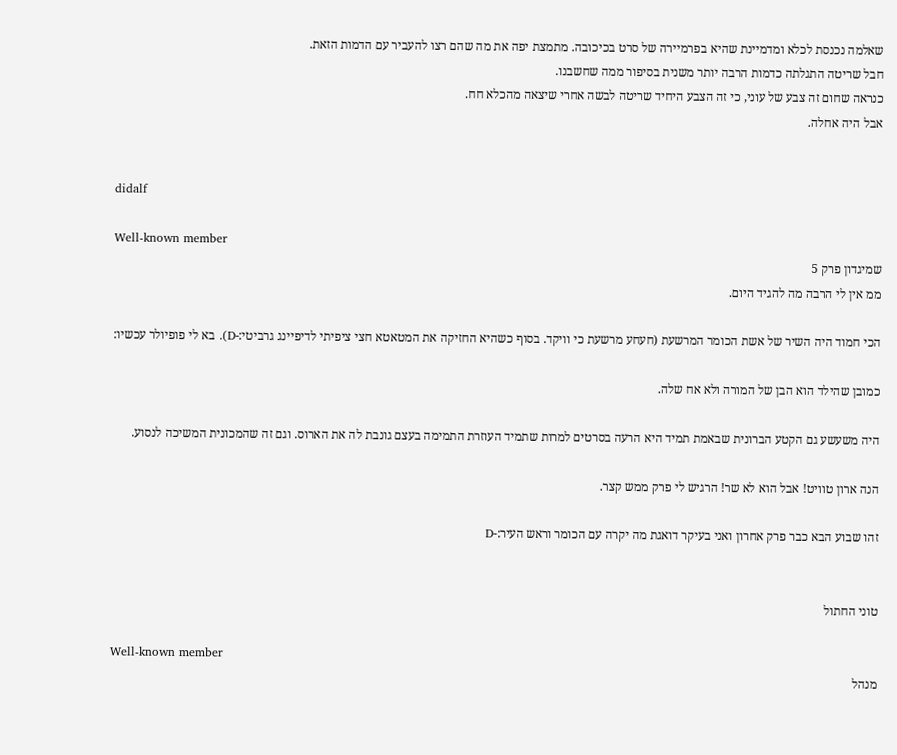שאלמה נכנסת לכלא ומדמיינת שהיא בפרמיירה של סרט בכיכובה. מתמצת יפה את מה שהם רצו להעביר עם הדמות הזאת.
חבל שריטה התגלתה כדמות הרבה יותר משנית בסיפור ממה שחשבנו.
כנראה שחום זה צבע של עוני, כי זה הצבע היחיד שריטה לבשה אחרי שיצאה מהכלא חח.
אבל היה אחלה.


didalf

Well-known member
שמיגדון פרק 5
ממ אין לי הרבה מה להגיד היום.

הכי חמוד היה השיר של אשת הכומר המרשעת (חעחע מרשעת כי וויקד. בסוף כשהיא החזיקה את המטאטא חצי ציפיתי לדיפיינג גרביטי:-D). בא לי פופיולר עכשיו:

כמובן שהילד הוא הבן של המורה ולא אח שלה.

היה משעשע גם הקטע הברונית שבאמת תמיד היא הרעה בסרטים למרות שתמיד העוזרת התמימה בעצם גונבת לה את הארוס. וגם זה שהמכונית המשיכה לנסוע.

הנה ארון טוויט! אבל הוא לא שר! הרגיש לי פרק ממש קצר.

זהו שבוע הבא כבר פרק אחרון ואני בעיקר דואגת מה יקרה עם הכומר וראש העיר:-D


טוני החתול

Well-known member
מנהל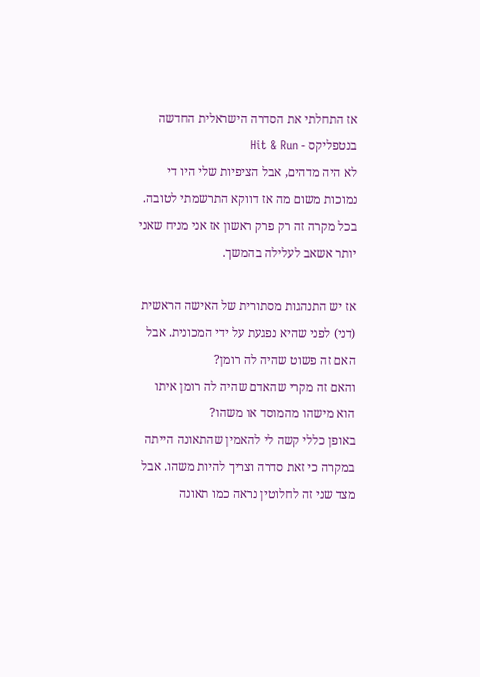אז התחלתי את הסדרה הישראלית החדשה בנטפליקס - Hit & Run
לא היה מדהים, אבל הציפיות שלי היו די נמוכות משום מה אז דווקא התרשמתי לטובה. בכל מקרה זה רק פרק ראשון אז אני מניח שאני יותר אשאב לעלילה בהמשך.

אז יש התנהגות מסתורית של האישה הראשית (דני) לפני שהיא נפגעת על ידי המכונית. אבל האם זה פשוט שהיה לה רומן?
והאם זה מקרי שהאדם שהיה לה רומן איתו הוא מישהו מהמוסד או משהו?
באופן כללי קשה לי להאמין שהתאונה הייתה במקרה כי זאת סדרה וצריך להיות משהו. אבל מצד שני זה לחלוטין נראה כמו תאונה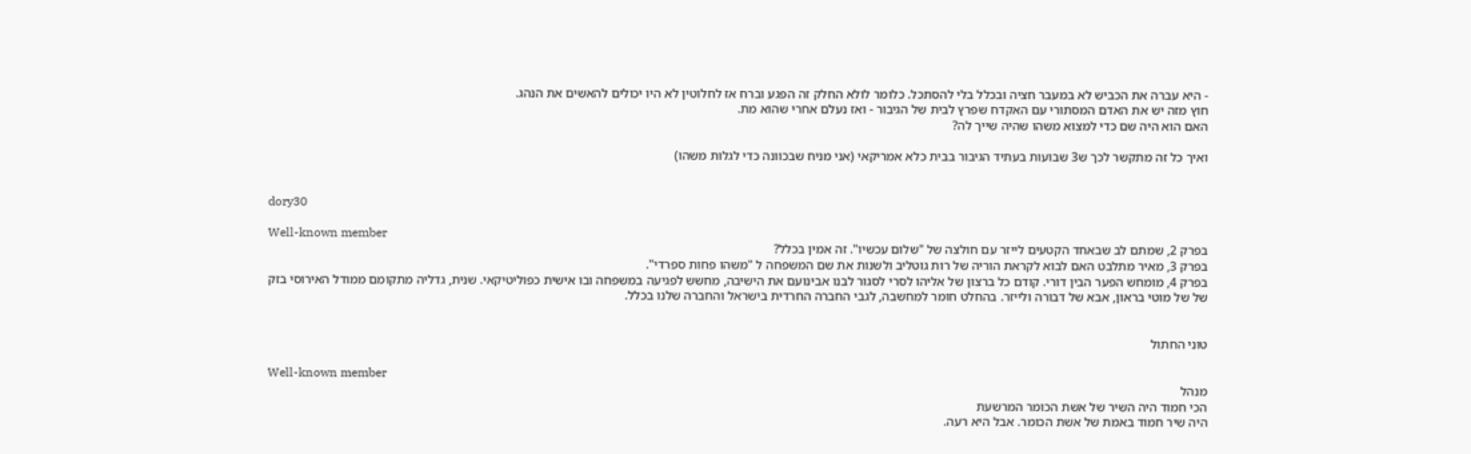- היא עברה את הכביש לא במעבר חציה ובכלל בלי להסתכל. כלומר לולא החלק זה הפגע וברח אז לחלוטין לא היו יכולים להאשים את הנהג.
חוץ מזה יש את האדם המסתורי עם האקדח שפרץ לבית של הגיבור - ואז נעלם אחרי שהוא מת.
האם הוא היה שם כדי למצוא משהו שהיה שייך לה?

ואיך כל זה מתקשר לכך ש3 שבועות בעתיד הגיבור בבית כלא אמריקאי (אני מניח שבכוונה כדי לגלות משהו)


dory30

Well-known member
בפרק 2, שמתם לב שבאחד הקטעים לייזר עם חולצה של "שלום עכשיו". זה אמין בכלל?
בפרק 3, מאיר מתלבט האם לבוא לקראת הוריה של רות גוטליב ולשנות את שם המשפחה ל "משהו פחות ספרדי".
בפרק 4, מומחש הפער הבין דורי. קודם כל ברצון של אליהו לסרי לסגור לבנו אבינועם את הישיבה, מחשש לפגיעה במשפחה ובו אישית כפוליטיקאי. שנית, גדליה מתקומם ממודל האירוסי בזק של של מוטי בראון, אבא של דבורה ולייזר. בהחלט חומר למחשבה, לגבי החברה החרדית בישראל והחברה שלנו בכלל.


טוני החתול

Well-known member
מנהל
הכי חמוד היה השיר של אשת הכומר המרשעת
היה שיר חמוד באמת של אשת הכומר. אבל היא רעה.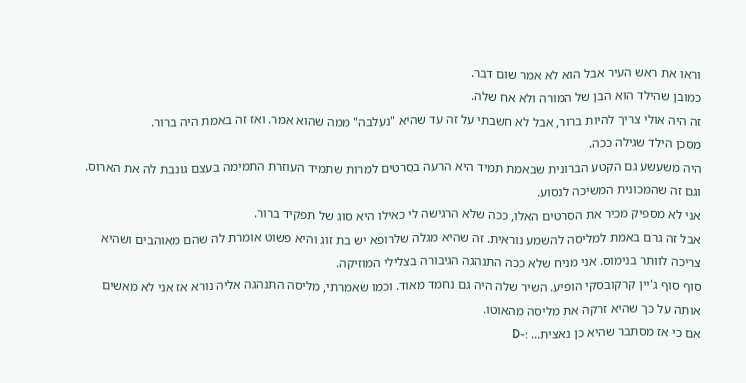וראו את ראש העיר אבל הוא לא אמר שום דבר.
כמובן שהילד הוא הבן של המורה ולא אח שלה.
זה היה אולי צריך להיות ברור, אבל לא חשבתי על זה עד שהיא "נעלבה" ממה שהוא אמר. ואז זה באמת היה ברור.
מסכן הילד שגילה ככה.
היה משעשע גם הקטע הברונית שבאמת תמיד היא הרעה בסרטים למרות שתמיד העוזרת התמימה בעצם גונבת לה את הארוס. וגם זה שהמכונית המשיכה לנסוע.
אני לא מספיק מכיר את הסרטים האלו, ככה שלא הרגישה לי כאילו היא סוג של תפקיד ברור.
אבל זה גרם באמת למליסה להשמע נוראית. זה שהיא מגלה שלרופא יש בת זוג והיא פשוט אומרת לה שהם מאוהבים ושהיא צריכה לוותר בנימוס. אני מניח שלא ככה התנהגה הגיבורה בצלילי המוזיקה.
סוף סוף ג'יין קרקובסקי הופיע. השיר שלה היה גם נחמד מאוד. וכמו שאמרתי, מליסה התנהגה אליה נורא אז אני לא מאשים אותה על כך שהיא זרקה את מליסה מהאוטו.
אם כי אז מסתבר שהיא כן נאצית... :-D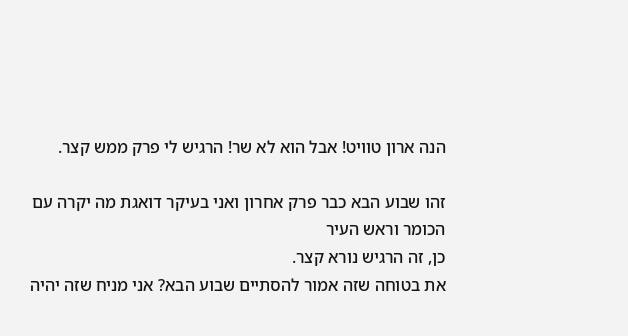הנה ארון טוויט! אבל הוא לא שר! הרגיש לי פרק ממש קצר.

זהו שבוע הבא כבר פרק אחרון ואני בעיקר דואגת מה יקרה עם הכומר וראש העיר
כן, זה הרגיש נורא קצר.
את בטוחה שזה אמור להסתיים שבוע הבא? אני מניח שזה יהיה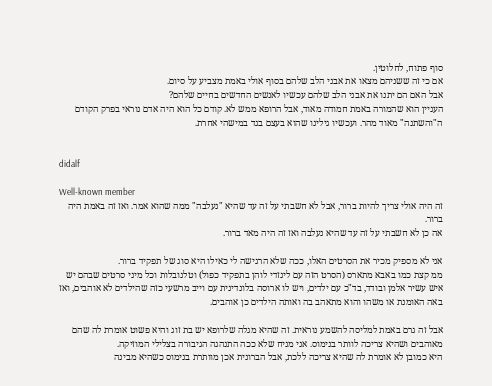סוף פתוח, לחלוטין.
אם כי זה ששניהם מצאו את אבני הלב שלהם בסוף אולי באמת מצביע על סיום.
אבל האם הם יתנו את אבני הלב שלהם עכשיו לאנשים החדשים בחיים שלהם?
העניין הוא שהמורה באמת חמודה מאוד, אבל הרופא ממש לא. קודם כל הוא היה אדם נוראי בפרק הקודם ה"והשתנה" מאוד מהר. ועכשיו גילינו שהוא בעצם בגד במישהי אחרת.


didalf

Well-known member
זה היה אולי צריך להיות ברור, אבל לא חשבתי על זה עד שהיא "נעלבה" ממה שהוא אמר. ואז זה באמת היה ברור.
אה כן לא חשבתי על זה עד שהיא נעלבה ואז זה היה מאד ברור.

אני לא מספיק מכיר את הסרטים האלו, ככה שלא הרגישה לי כאילו היא סוג של תפקיד ברור.
ממ קצת כמו באבא מתארס (הסרט הזה עם לינזדי לוהן בתפקיד כפול) וטלנובלות וכל מיני סרטים שבהם יש איש עשיר אלמן ובודד, בד"כ עם ילדים, ויש לו ארוסה בלונדינית עם וייב מרשעי כזה שהילדים לא אוהבים, ואז באה האומנת או משהו והוא מתאהב בה ואותה הילדים כן אוהבים.

אבל זה גרם באמת למליסה להשמע נוראית. זה שהיא מגלה שלרופא יש בת זוג והיא פשוט אומרת לה שהם מאוהבים ושהיא צריכה לוותר בנימוס. אני מניח שלא ככה התנהגה הגיבורה בצלילי המוזיקה.
היא כמובן לא אומרת לה שהיא צריכה ללכת, אבל הברונית אכן מוותרת בנימוס כשהיא מבינה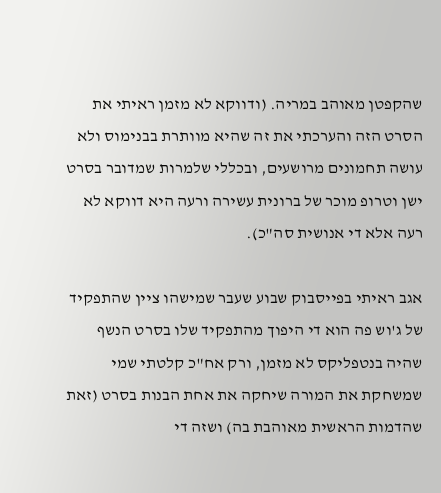שהקפטן מאוהב במריה. (ודווקא לא מזמן ראיתי את הסרט הזה והערכתי את זה שהיא מוותרת בבנימוס ולא עושה תחמונים מרושעים, ובכללי שלמרות שמדובר בסרט ישן וטרופ מוכר של ברונית עשירה ורעה היא דווקא לא רעה אלא די אנושית סה"כ).

אגב ראיתי בפייסבוק שבוע שעבר שמישהו ציין שהתפקיד של ג'וש פה הוא די היפוך מהתפקיד שלו בסרט הנשף שהיה בנטפליקס לא מזמן, ורק אח"כ קלטתי שמי שמשחקת את המורה שיחקה את אחת הבנות בסרט (זאת שהדמות הראשית מאוהבת בה) ושזה די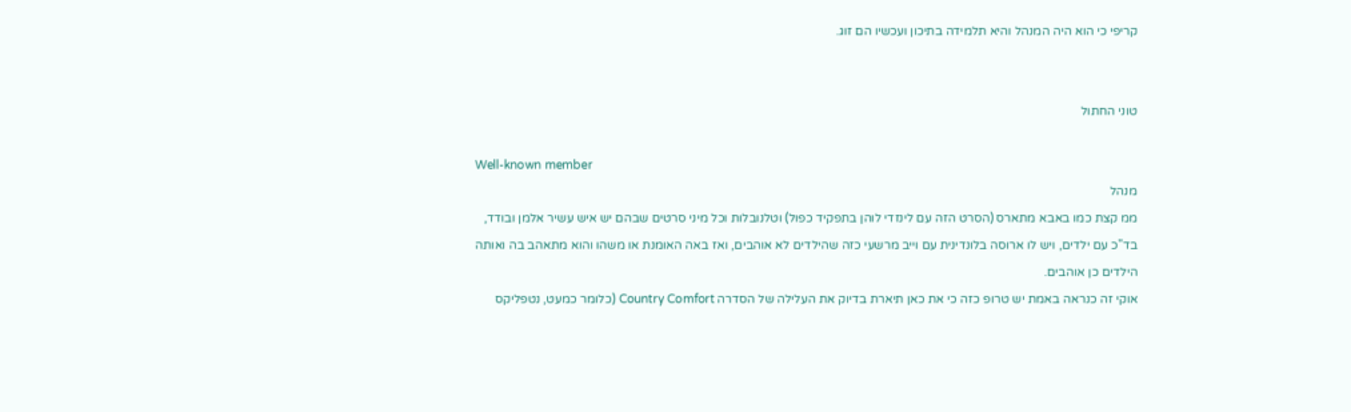קריפי כי הוא היה המנהל והיא תלמידה בתיכון ועכשיו הם זוג.


טוני החתול

Well-known member
מנהל
ממ קצת כמו באבא מתארס (הסרט הזה עם לינזדי לוהן בתפקיד כפול) וטלנובלות וכל מיני סרטים שבהם יש איש עשיר אלמן ובודד, בד"כ עם ילדים, ויש לו ארוסה בלונדינית עם וייב מרשעי כזה שהילדים לא אוהבים, ואז באה האומנת או משהו והוא מתאהב בה ואותה הילדים כן אוהבים.
אוקי זה כנראה באמת יש טרופ כזה כי את כאן תיארת בדיוק את העלילה של הסדרה Country Comfort (כלומר כמעט, נטפליקס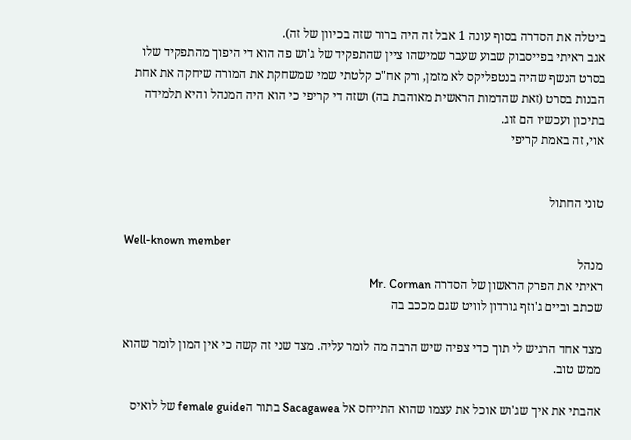ביטלה את הסדרה בסוף עונה 1 אבל זה היה ברור שזה בכיוון של זה).
אגב ראיתי בפייסבוק שבוע שעבר שמישהו ציין שהתפקיד של ג'וש פה הוא די היפוך מהתפקיד שלו בסרט הנשף שהיה בנטפליקס לא מזמן, ורק אח"כ קלטתי שמי שמשחקת את המורה שיחקה את אחת הבנות בסרט (זאת שהדמות הראשית מאוהבת בה) ושזה די קריפי כי הוא היה המנהל והיא תלמידה בתיכון ועכשיו הם זוג.
אוי, זה באמת קריפי


טוני החתול

Well-known member
מנהל
ראיתי את הפרק הראשון של הסדרה Mr. Corman
שכתב וביים ג'וזף גורדון לוויט שגם מככב בה

מצד אחד הרגיש לי תוך כדי צפיה שיש הרבה מה לומר עליה. מצד שני זה קשה כי אין המון לומר שהוא ממש טוב.

אהבתי את איך שג'וש אוכל את עצמו שהוא התייחס אל Sacagawea בתור הfemale guide של לואיס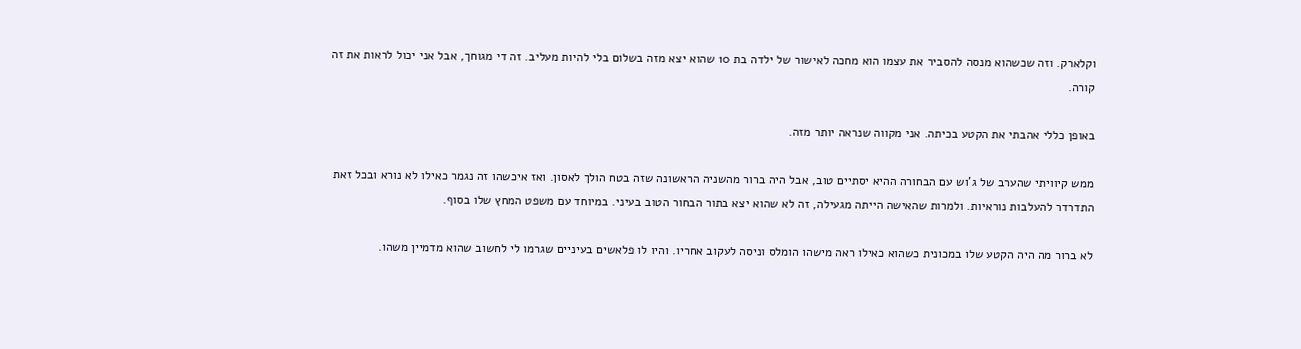וקלארק. וזה שכשהוא מנסה להסביר את עצמו הוא מחכה לאישור של ילדה בת 10 שהוא יצא מזה בשלום בלי להיות מעליב. זה די מגוחך, אבל אני יכול לראות את זה קורה.

באופן כללי אהבתי את הקטע בכיתה. אני מקווה שנראה יותר מזה.

ממש קיוויתי שהערב של ג'וש עם הבחורה ההיא יסתיים טוב, אבל היה ברור מהשניה הראשונה שזה בטח הולך לאסון. ואז איכשהו זה נגמר כאילו לא נורא ובכל זאת התדרדר להעלבות נוראיות. ולמרות שהאישה הייתה מגעילה, זה לא שהוא יצא בתור הבחור הטוב בעיני. במיוחד עם משפט המחץ שלו בסוף.

לא ברור מה היה הקטע שלו במכונית כשהוא כאילו ראה מישהו הומלס וניסה לעקוב אחריו. והיו לו פלאשים בעיניים שגרמו לי לחשוב שהוא מדמיין משהו.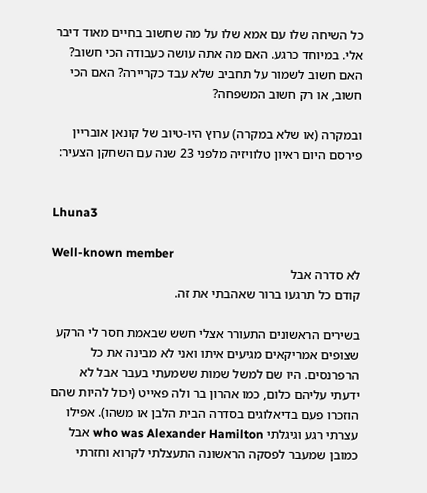כל השיחה שלו עם אמא שלו על מה שחשוב בחיים מאוד דיבר אלי. במיוחד כרגע. האם מה אתה עושה כעבודה הכי חשוב? האם חשוב לשמור על תחביב שלא עבד כקריירה? האם הכי חשוב, או רק חשוב המשפחה?

ובמקרה (או שלא במקרה) ערוץ היו-טיוב של קונאן אובריין פירסם היום ראיון טלוויזיה מלפני 23 שנה עם השחקן הצעיר:


Lhuna3

Well-known member
לא סדרה אבל
קודם כל תרגעו ברור שאהבתי את זה.

בשירים הראשונים התעורר אצלי חשש שבאמת חסר לי הרקע שצופים אמריקאים מגיעים איתו ואני לא מבינה את כל הרפרנסים. היו שם למשל שמות ששמעתי בעבר אבל לא ידעתי עליהם כלום, כמו אהרון בר ולה פאייט (יכול להיות שהם הוזכרו פעם בדיאלוגים בסדרה הבית הלבן או משהו). אפילו עצרתי רגע וגיגלתי who was Alexander Hamilton אבל כמובן שמעבר לפסקה הראשונה התעצלתי לקרוא וחזרתי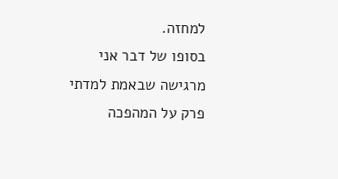למחזה.
בסופו של דבר אני מרגישה שבאמת למדתי פרק על המהפכה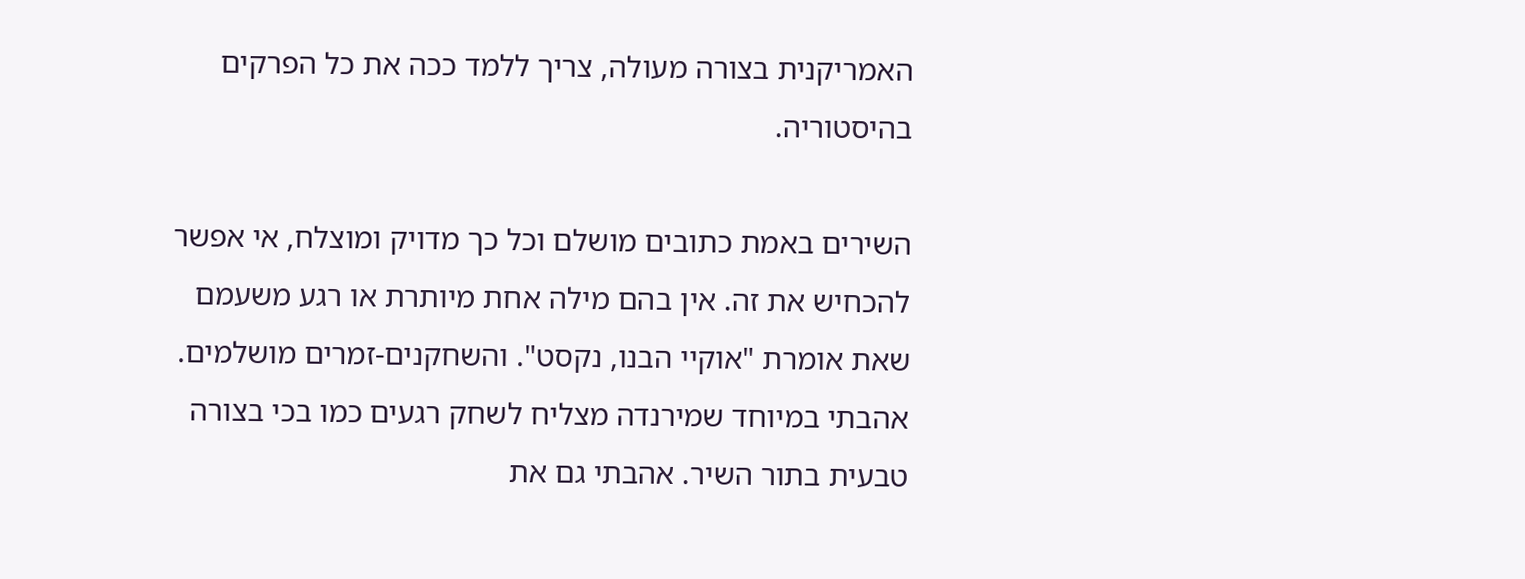האמריקנית בצורה מעולה, צריך ללמד ככה את כל הפרקים בהיסטוריה.

השירים באמת כתובים מושלם וכל כך מדויק ומוצלח, אי אפשר להכחיש את זה. אין בהם מילה אחת מיותרת או רגע משעמם שאת אומרת "אוקיי הבנו, נקסט". והשחקנים-זמרים מושלמים. אהבתי במיוחד שמירנדה מצליח לשחק רגעים כמו בכי בצורה טבעית בתור השיר. אהבתי גם את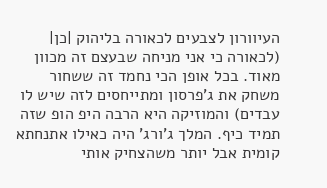העיוורון לצבעים לכאורה בליהוק |כן| (לכאורה כי אני מניחה שבעצם זה מכוון מאוד. בכל אופן הכי נחמד זה ששחור משחק את ג'פרסון ומתייחסים לזה שיש לו עבדים) והמוזיקה היא הרבה היפ הופ שזה תמיד כיף. המלך ג'ורג' היה כאילו אתנחתא קומית אבל יותר משהצחיק אותי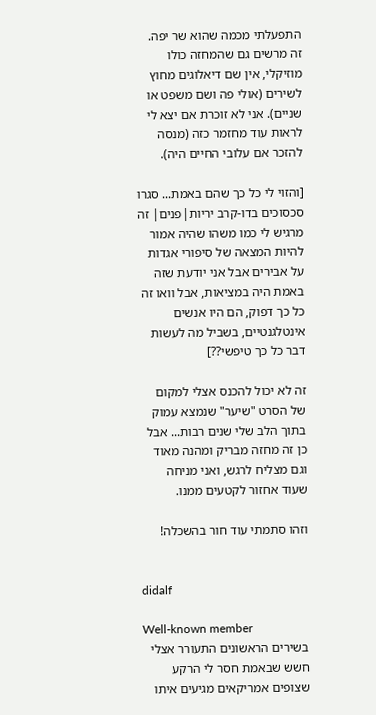התפעלתי מכמה שהוא שר יפה. זה מרשים גם שהמחזה כולו מוזיקלי, אין שם דיאלוגים מחוץ לשירים (אולי פה ושם משפט או שניים). אני לא זוכרת אם יצא לי לראות עוד מחזמר כזה (מנסה להזכר אם עלובי החיים היה).

[והזוי לי כל כך שהם באמת... סגרו סכסוכים בדו-קרב יריות|פנים| זה מרגיש לי כמו משהו שהיה אמור להיות המצאה של סיפורי אגדות על אבירים אבל אני יודעת שזה באמת היה במציאות, אבל וואו זה כל כך דפוק, הם היו אנשים אינטלגנטיים, בשביל מה לעשות דבר כל כך טיפשי??]

זה לא יכול להכנס אצלי למקום של הסרט "שיער" שנמצא עמוק בתוך הלב שלי שנים רבות... אבל כן זה מחזה מבריק ומהנה מאוד וגם מצליח לרגש, ואני מניחה שעוד אחזור לקטעים ממנו.

וזהו סתמתי עוד חור בהשכלה!


didalf

Well-known member
בשירים הראשונים התעורר אצלי חשש שבאמת חסר לי הרקע שצופים אמריקאים מגיעים איתו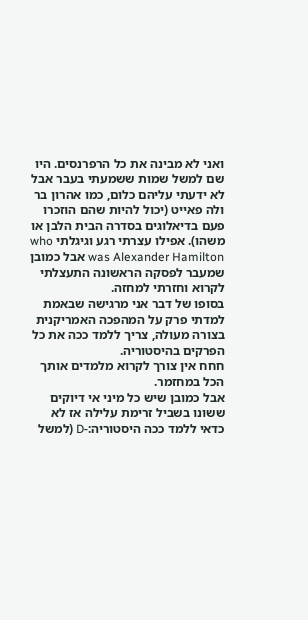ואני לא מבינה את כל הרפרנסים. היו שם למשל שמות ששמעתי בעבר אבל לא ידעתי עליהם כלום, כמו אהרון בר ולה פאייט (יכול להיות שהם הוזכרו פעם בדיאלוגים בסדרה הבית הלבן או משהו). אפילו עצרתי רגע וגיגלתי who was Alexander Hamilton אבל כמובן שמעבר לפסקה הראשונה התעצלתי לקרוא וחזרתי למחזה.
בסופו של דבר אני מרגישה שבאמת למדתי פרק על המהפכה האמריקנית בצורה מעולה, צריך ללמד ככה את כל הפרקים בהיסטוריה.
חחח אין צורך לקרוא מלמדים אותך הכל במחזמר.
אבל כמובן שיש כל מיני אי דיוקים ששונו בשביל זרימת עלילה אז לא כדאי ללמד ככה היסטוריה:-D (למשל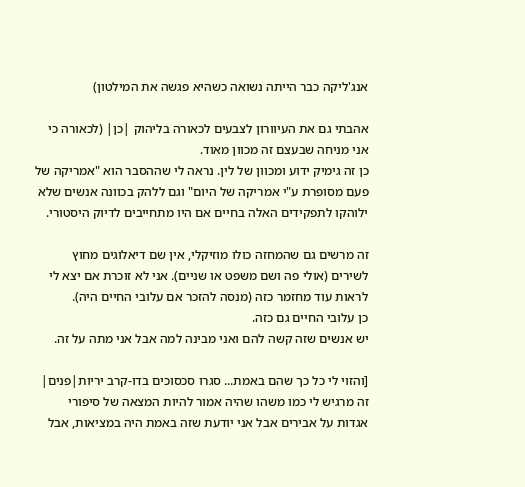אנג'ליקה כבר הייתה נשואה כשהיא פגשה את המילטון)

אהבתי גם את העיוורון לצבעים לכאורה בליהוק |כן| (לכאורה כי אני מניחה שבעצם זה מכוון מאוד.
כן זה גימיק ידוע ומכוון של לין. נראה לי שההסבר הוא "אמריקה של פעם מסופרת ע"י אמריקה של היום" וגם ללהק בכוונה אנשים שלא ילוהקו לתפקידים האלה בחיים אם היו מתחייבים לדיוק היסטורי.

זה מרשים גם שהמחזה כולו מוזיקלי, אין שם דיאלוגים מחוץ לשירים (אולי פה ושם משפט או שניים). אני לא זוכרת אם יצא לי לראות עוד מחזמר כזה (מנסה להזכר אם עלובי החיים היה).
כן עלובי החיים גם כזה.
יש אנשים שזה קשה להם ואני מבינה למה אבל אני מתה על זה.

[והזוי לי כל כך שהם באמת... סגרו סכסוכים בדו-קרב יריות|פנים| זה מרגיש לי כמו משהו שהיה אמור להיות המצאה של סיפורי אגדות על אבירים אבל אני יודעת שזה באמת היה במציאות, אבל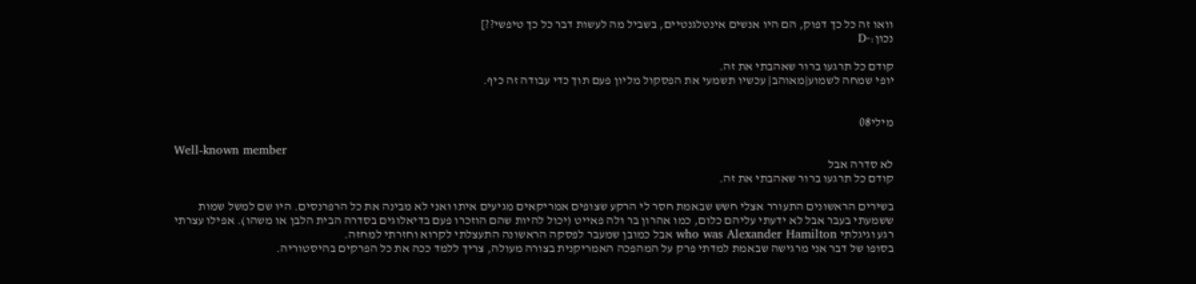וואו זה כל כך דפוק, הם היו אנשים אינטלגנטיים, בשביל מה לעשות דבר כל כך טיפשי??]
נכון:-D

קודם כל תרגעו ברור שאהבתי את זה.
יופי שמחה לשמוע|מאוהב| עכשיו תשמעי את הפסקול מליון פעם תוך כדי עבודה זה כיף.


מילי08

Well-known member
לא סדרה אבל
קודם כל תרגעו ברור שאהבתי את זה.

בשירים הראשונים התעורר אצלי חשש שבאמת חסר לי הרקע שצופים אמריקאים מגיעים איתו ואני לא מבינה את כל הרפרנסים. היו שם למשל שמות ששמעתי בעבר אבל לא ידעתי עליהם כלום, כמו אהרון בר ולה פאייט (יכול להיות שהם הוזכרו פעם בדיאלוגים בסדרה הבית הלבן או משהו). אפילו עצרתי רגע וגיגלתי who was Alexander Hamilton אבל כמובן שמעבר לפסקה הראשונה התעצלתי לקרוא וחזרתי למחזה.
בסופו של דבר אני מרגישה שבאמת למדתי פרק על המהפכה האמריקנית בצורה מעולה, צריך ללמד ככה את כל הפרקים בהיסטוריה.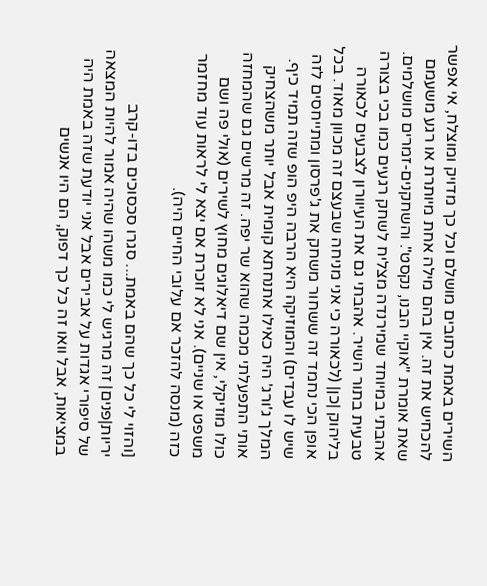השירים באמת כתובים מושלם וכל כך מדויק ומוצלח, אי אפשר להכחיש את זה. אין בהם מילה אחת מיותרת או רגע משעמם שאת אומרת "אוקיי הבנו, נקסט". והשחקנים-זמרים מושלמים. אהבתי במיוחד שמירנדה מצליח לשחק רגעים כמו בכי בצורה טבעית בתור השיר. אהבתי גם את העיוורון לצבעים לכאורה בליהוק |כן| (לכאורה כי אני מניחה שבעצם זה מכוון מאוד. בכל אופן הכי נחמד זה ששחור משחק את ג'פרסון ומתייחסים לזה שיש לו עבדים) והמוזיקה היא הרבה היפ הופ שזה תמיד כיף. המלך ג'ורג' היה כאילו אתנחתא קומית אבל יותר משהצחיק אותי התפעלתי מכמה שהוא שר יפה. זה מרשים גם שהמחזה כולו מוזיקלי, אין שם דיאלוגים מחוץ לשירים (אולי פה ושם משפט או שניים). אני לא זוכרת אם יצא לי לראות עוד מחזמר כזה (מנסה להזכר אם עלובי החיים היה).

[והזוי לי כל כך שהם באמת... סגרו סכסוכים בדו-קרב יריות|פנים| זה מרגיש לי כמו משהו שהיה אמור להיות המצאה של סיפורי אגדות על אבירים אבל אני יודעת שזה באמת היה במציאות, אבל וואו זה כל כך דפוק, הם היו אנשים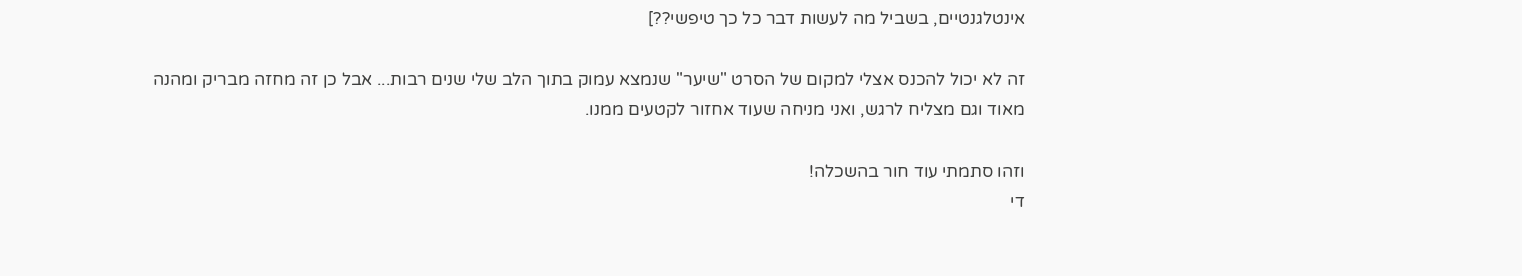אינטלגנטיים, בשביל מה לעשות דבר כל כך טיפשי??]

זה לא יכול להכנס אצלי למקום של הסרט "שיער" שנמצא עמוק בתוך הלב שלי שנים רבות... אבל כן זה מחזה מבריק ומהנה מאוד וגם מצליח לרגש, ואני מניחה שעוד אחזור לקטעים ממנו.

וזהו סתמתי עוד חור בהשכלה!
די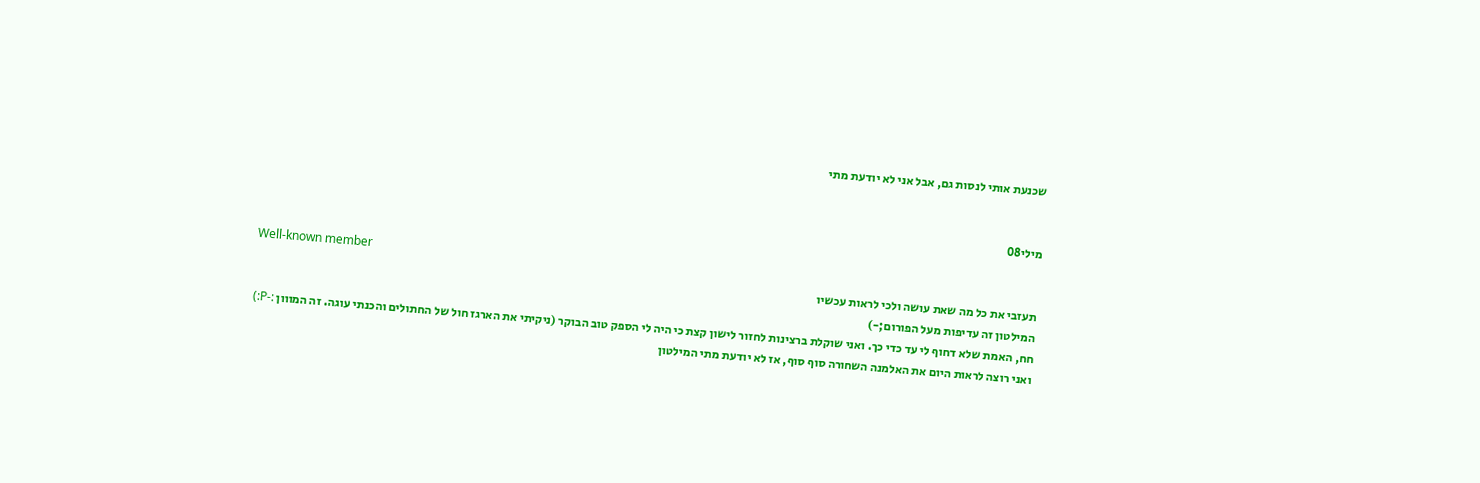שכנעת אותי לנסות גם, אבל אני לא יודעת מתי


מילי08

Well-known member
תעזבי את כל מה שאת עושה ולכי לראות עכשיו
המילטון זה עדיפות מעל הפורום;-)
חח, האמת שלא דחוף לי עד כדי כך. ואני שוקלת ברצינות לחזור לישון קצת כי היה לי הספק טוב הבוקר (ניקיתי את הארגז חול של החתולים והכנתי עוגה. זה המווון :-P:)
ואני רוצה לראות היום את האלמנה השחורה סוף סוף, אז לא יודעת מתי המילטון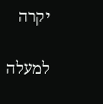יקרה

למעלה